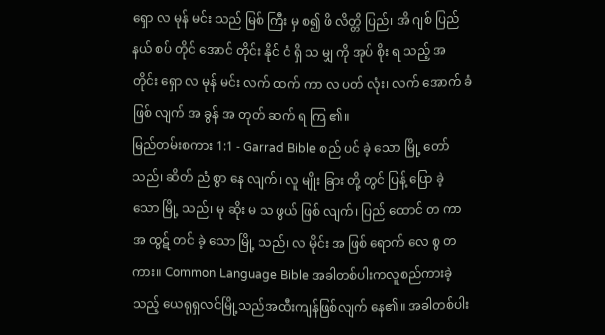ရှော လ မုန် မင်း သည် မြစ် ကြီး မှ စ၍ ဖိ လိတ္တိ ပြည်၊ အိ ဂျစ် ပြည် နယ် စပ် တိုင် အောင် တိုင်း နိုင် ငံ ရှိ သ မျှ ကို အုပ် စိုး ရ သည့် အ တိုင်း ရှော လ မုန် မင်း လက် ထက် ကာ လ ပတ် လုံး၊ လက် အောက် ခံ ဖြစ် လျက် အ ခွန် အ တုတ် ဆက် ရ ကြ ၏။
မြည်တမ်းစကား 1:1 - Garrad Bible စည် ပင် ခဲ့ သော မြို့ တော် သည်၊ ဆိတ် ညံ စွာ နေ လျက်၊ လူ မျိုး ခြား တို့ တွင် ပြန့် ပြော ခဲ့ သော မြို့ သည်၊ မု ဆိုး မ သ ဖွယ် ဖြစ် လျက်၊ ပြည် ထောင် တ ကာ အ ထွဋ် တင် ခဲ့ သော မြို့ သည်၊ လ မိုင်း အ ဖြစ် ရောက် လေ စွ တ ကား။ Common Language Bible အခါတစ်ပါးကလူစည်ကားခဲ့သည့် ယေရုရှလင်မြို့သည်အထီးကျန်ဖြစ်လျက် နေ၏။ အခါတစ်ပါး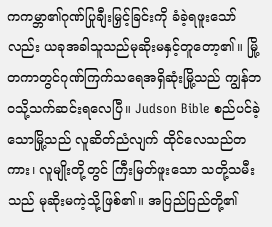ကကမ္ဘာ၏ဂုဏ်ပြုချီးမြှင့်ခြင်းကို ခံခဲ့ရဖူးသော်လည်း ယခုအခါသူသည်မုဆိုးမနှင့်တူတော့၏။ မြို့တကာတွင်ဂုဏ်ကြက်သရေအရှိဆုံးမြို့သည် ကျွန်ဘဝသို့သက်ဆင်းရလေပြီ။ Judson Bible စည်ပင်ခဲ့သောမြို့သည် လူဆိတ်ညံလျက် ထိုင်လေသည်တကား၊ လူမျိုးတို့တွင် ကြီးမြတ်ဖူးသော သတို့သမီးသည် မုဆိုးမကဲ့သို့ဖြစ်၏။ အပြည်ပြည်တို့၏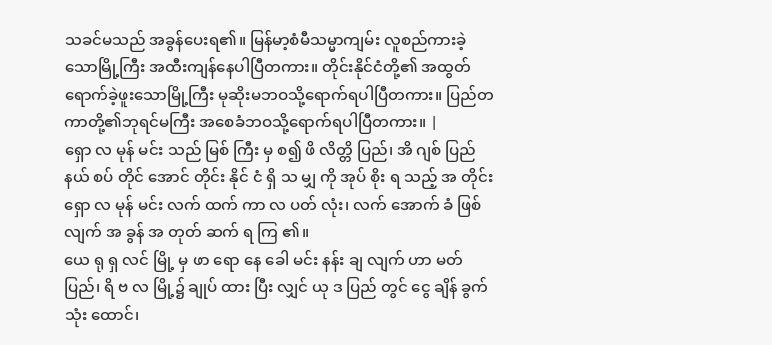သခင်မသည် အခွန်ပေးရ၏။ မြန်မာ့စံမီသမ္မာကျမ်း လူစည်ကားခဲ့သောမြို့ကြီး အထီးကျန်နေပါပြီတကား။ တိုင်းနိုင်ငံတို့၏ အထွတ်ရောက်ခဲ့ဖူးသောမြို့ကြီး မုဆိုးမဘဝသို့ရောက်ရပါပြီတကား။ ပြည်တကာတို့၏ဘုရင်မကြီး အစေခံဘဝသို့ရောက်ရပါပြီတကား။ |
ရှော လ မုန် မင်း သည် မြစ် ကြီး မှ စ၍ ဖိ လိတ္တိ ပြည်၊ အိ ဂျစ် ပြည် နယ် စပ် တိုင် အောင် တိုင်း နိုင် ငံ ရှိ သ မျှ ကို အုပ် စိုး ရ သည့် အ တိုင်း ရှော လ မုန် မင်း လက် ထက် ကာ လ ပတ် လုံး၊ လက် အောက် ခံ ဖြစ် လျက် အ ခွန် အ တုတ် ဆက် ရ ကြ ၏။
ယေ ရု ရှ လင် မြို့ မှ ဖာ ရော နေ ခေါ မင်း နန်း ချ လျက် ဟာ မတ် ပြည်၊ ရိ ဗ လ မြို့၌ ချုပ် ထား ပြီး လျှင် ယု ဒ ပြည် တွင် ငွေ ချိန် ခွက် သုံး ထောင်၊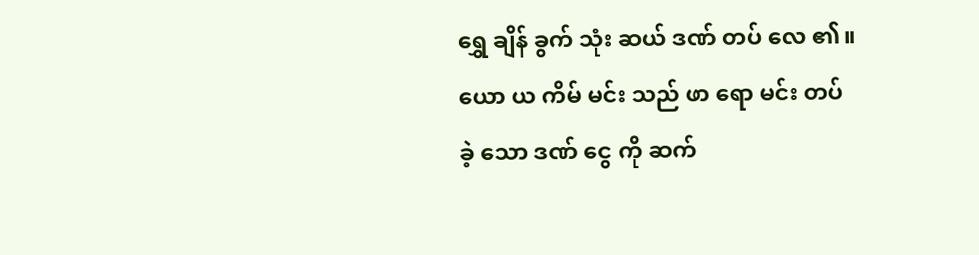ရွှေ ချိန် ခွက် သုံး ဆယ် ဒဏ် တပ် လေ ၏။
ယော ယ ကိမ် မင်း သည် ဖာ ရော မင်း တပ် ခဲ့ သော ဒဏ် ငွေ ကို ဆက်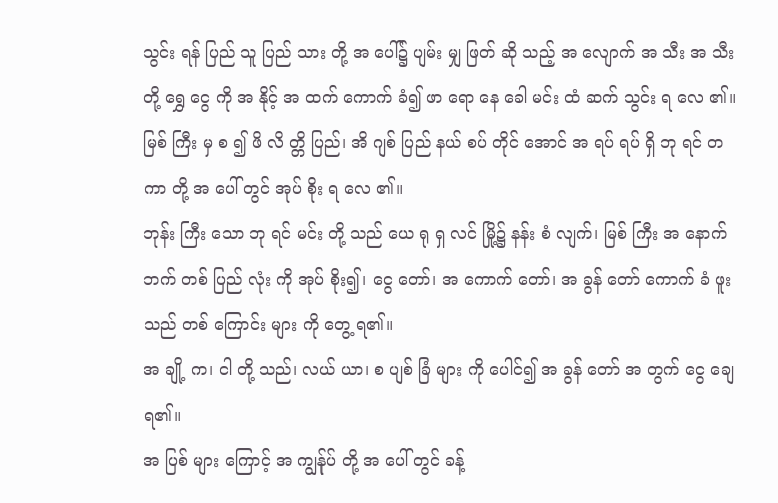သွင်း ရန် ပြည် သူ ပြည် သား တို့ အ ပေါ်၌ ပျမ်း မျှ ဖြတ် ဆို သည့် အ လျောက် အ သီး အ သီး တို့ ရွှေ ငွေ ကို အ နိုင့် အ ထက် ကောက် ခံ၍ ဖာ ရော နေ ခေါ မင်း ထံ ဆက် သွင်း ရ လေ ၏။
မြစ် ကြီး မှ စ ၍ ဖိ လိ တ္တိ ပြည်၊ အိ ဂျစ် ပြည် နယ် စပ် တိုင် အောင် အ ရပ် ရပ် ရှိ ဘု ရင် တ ကာ တို့ အ ပေါ် တွင် အုပ် စိုး ရ လေ ၏။
ဘုန်း ကြီး သော ဘု ရင် မင်း တို့ သည် ယေ ရု ရှ လင် မြို့၌ နန်း စံ လျက်၊ မြစ် ကြီး အ နောက် ဘက် တစ် ပြည် လုံး ကို အုပ် စိုး၍၊ ငွေ တော်၊ အ ကောက် တော်၊ အ ခွန် တော် ကောက် ခံ ဖူး သည် တစ် ကြောင်း များ ကို တွေ့ ရ၏။
အ ချို့ က၊ ငါ တို့ သည်၊ လယ် ယာ၊ စ ပျစ် ခြံ များ ကို ပေါင်၍ အ ခွန် တော် အ တွက် ငွေ ချေ ရ၏။
အ ပြစ် များ ကြောင့် အ ကျွန်ုပ် တို့ အ ပေါ် တွင် ခန့်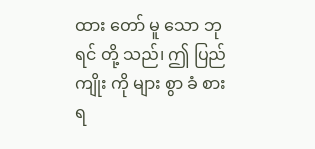ထား တော် မူ သော ဘု ရင် တို့ သည်၊ ဤ ပြည် ကျိုး ကို များ စွာ ခံ စား ရ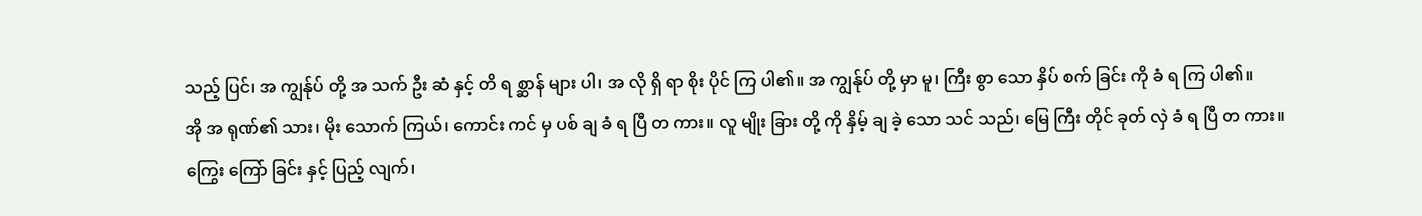သည့် ပြင်၊ အ ကျွန်ုပ် တို့ အ သက် ဦး ဆံ နှင့် တိ ရ စ္ဆာန် များ ပါ၊ အ လို ရှိ ရာ စိုး ပိုင် ကြ ပါ၏။ အ ကျွန်ုပ် တို့ မှာ မူ၊ ကြီး စွာ သော နှိပ် စက် ခြင်း ကို ခံ ရ ကြ ပါ၏။
အို အ ရုဏ်၏ သား၊ မိုး သောက် ကြယ်၊ ကောင်း ကင် မှ ပစ် ချ ခံ ရ ပြီ တ ကား။ လူ မျိုး ခြား တို့ ကို နှိမ့် ချ ခဲ့ သော သင် သည်၊ မြေ ကြီး တိုင် ခုတ် လှဲ ခံ ရ ပြီ တ ကား။
ကြွေး ကြော် ခြင်း နှင့် ပြည့် လျက်၊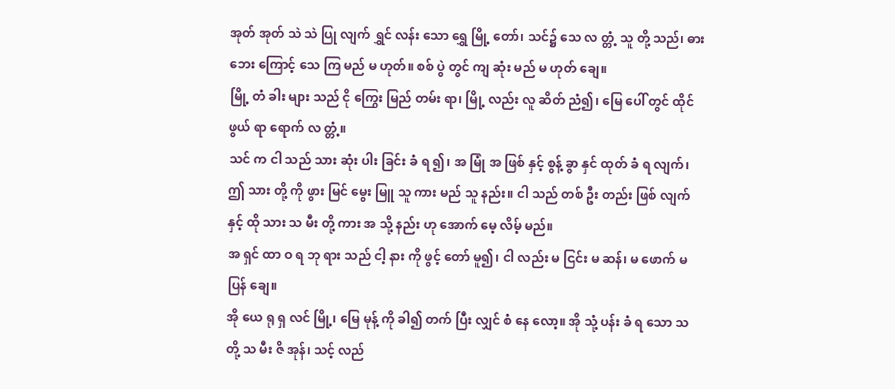အုတ် အုတ် သဲ သဲ ပြု လျက် ရွှင် လန်း သော ရွှေ မြို့ တော်၊ သင်၌ သေ လ တ္တံ့ သူ တို့ သည်၊ ဓား ဘေး ကြောင့် သေ ကြ မည် မ ဟုတ်။ စစ် ပွဲ တွင် ကျ ဆုံး မည် မ ဟုတ် ချေ။
မြို့ တံ ခါး များ သည် ငို ကြွေး မြည် တမ်း ရာ၊ မြို့ လည်း လူ ဆိတ် ညံ၍၊ မြေ ပေါ် တွင် ထိုင် ဖွယ် ရာ ရောက် လ တ္တံ့။
သင် က ငါ သည် သား ဆုံး ပါး ခြင်း ခံ ရ ၍၊ အ မြုံ အ ဖြစ် နှင့် စွန့် ခွာ နှင် ထုတ် ခံ ရ လျက်၊ ဤ သား တို့ ကို ဖွား မြင် မွေး မြူ သူ ကား မည် သူ နည်း။ ငါ သည် တစ် ဦး တည်း ဖြစ် လျက် နှင့် ထို သား သ မီး တို့ ကား အ သို့ နည်း ဟု အောက် မေ့ လိမ့် မည်။
အ ရှင် ထာ ဝ ရ ဘု ရား သည် ငါ့ နား ကို ဖွင့် တော် မူ၍၊ ငါ လည်း မ ငြင်း မ ဆန်၊ မ ဖောက် မ ပြန် ချေ။
အို ယေ ရု ရှ လင် မြို့၊ မြေ မုန့် ကို ခါ၍ တက် ပြီး လျှင် စံ နေ လော့။ အို သုံ့ ပန်း ခံ ရ သော သ တို့ သ မီး ဇိ အုန်၊ သင့် လည်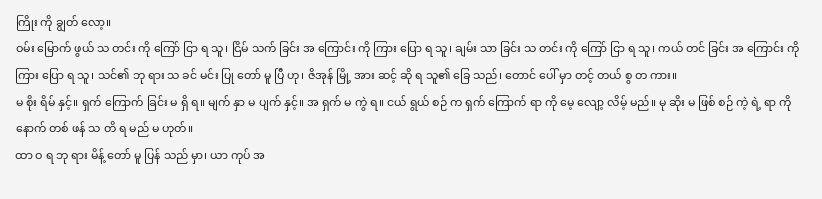ကြိုး ကို ချွတ် လော့။
ဝမ်း မြောက် ဖွယ် သ တင်း ကို ကြော် ငြာ ရ သူ၊ ငြိမ် သက် ခြင်း အ ကြောင်း ကို ကြား ပြော ရ သူ၊ ချမ်း သာ ခြင်း သ တင်း ကို ကြော် ငြာ ရ သူ၊ ကယ် တင် ခြင်း အ ကြောင်း ကို ကြား ပြော ရ သူ၊ သင်၏ ဘု ရား သ ခင် မင်း ပြု တော် မူ ပြီ ဟု၊ ဇိအုန် မြို့ အား ဆင့် ဆို ရ သူ၏ ခြေ သည်၊ တောင် ပေါ် မှာ တင့် တယ် စွ တ ကား။
မ စိုး ရိမ် နှင့်။ ရှက် ကြောက် ခြင်း မ ရှိ ရ။ မျက် နှာ မ ပျက် နှင့်။ အ ရှက် မ ကွဲ ရ။ ငယ် ရွယ် စဉ် က ရှက် ကြောက် ရာ ကို မေ့ လျော့ လိမ့် မည်။ မု ဆိုး မ ဖြစ် စဉ် ကဲ့ ရဲ့ ရာ ကို နောက် တစ် ဖန် သ တိ ရ မည် မ ဟုတ်။
ထာ ဝ ရ ဘု ရား မိန့် တော် မူ ပြန် သည် မှာ၊ ယာ ကုပ် အ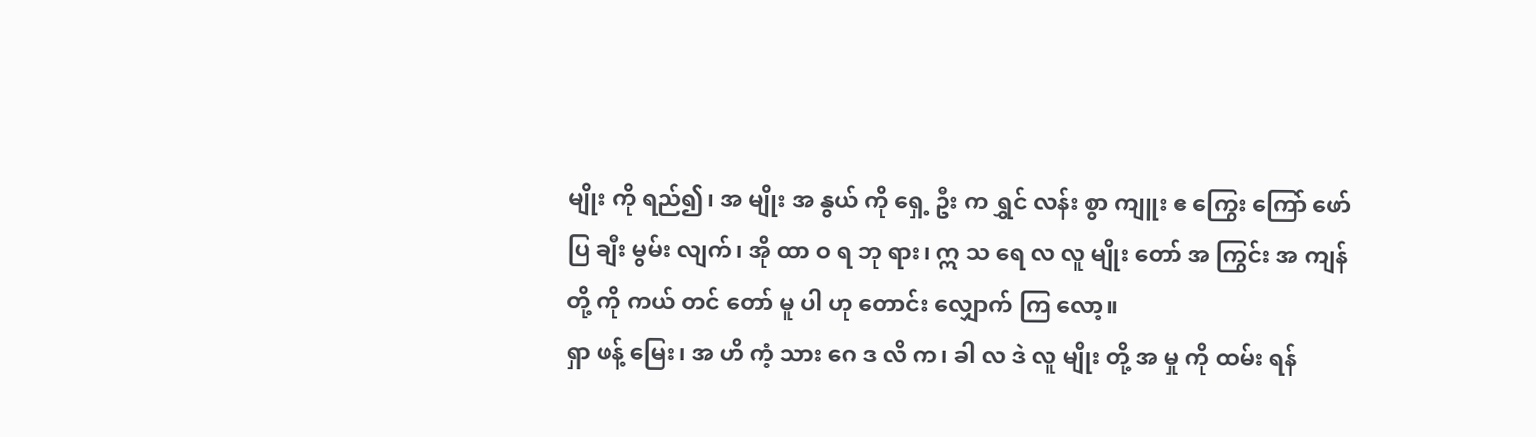မျိုး ကို ရည်၍၊ အ မျိုး အ နွယ် ကို ရှေ့ ဦး က ရွှင် လန်း စွာ ကျူး ဧ ကြွေး ကြော် ဖော် ပြ ချီး မွမ်း လျက်၊ အို ထာ ဝ ရ ဘု ရား၊ ဣ သ ရေ လ လူ မျိုး တော် အ ကြွင်း အ ကျန် တို့ ကို ကယ် တင် တော် မူ ပါ ဟု တောင်း လျှောက် ကြ လော့။
ရှာ ဖန့် မြေး၊ အ ဟိ ကံ့ သား ဂေ ဒ လိ က၊ ခါ လ ဒဲ လူ မျိုး တို့ အ မှု ကို ထမ်း ရန်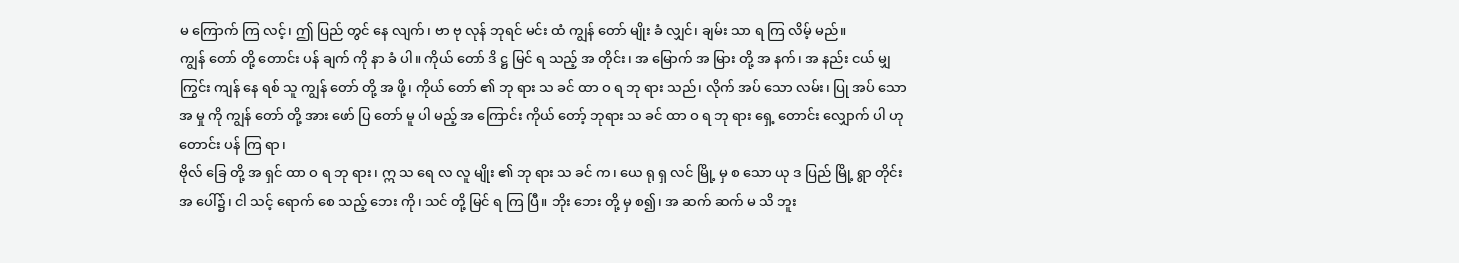မ ကြောက် ကြ လင့်၊ ဤ ပြည် တွင် နေ လျက်၊ ဗာ ဗု လုန် ဘုရင် မင်း ထံ ကျွန် တော် မျိုး ခံ လျှင်၊ ချမ်း သာ ရ ကြ လိမ့် မည်။
ကျွန် တော် တို့ တောင်း ပန် ချက် ကို နာ ခံ ပါ။ ကိုယ် တော် ဒိ ဋ္ဌ မြင် ရ သည့် အ တိုင်း၊ အ မြောက် အ မြား တို့ အ နက်၊ အ နည်း ငယ် မျှ ကြွင်း ကျန် နေ ရစ် သူ ကျွန် တော် တို့ အ ဖို့၊ ကိုယ် တော် ၏ ဘု ရား သ ခင် ထာ ဝ ရ ဘု ရား သည်၊ လိုက် အပ် သော လမ်း၊ ပြု အပ် သော အ မှု ကို ကျွန် တော် တို့ အား ဖော် ပြ တော် မူ ပါ မည့် အ ကြောင်း ကိုယ် တော့် ဘုရား သ ခင် ထာ ဝ ရ ဘု ရား ရှေ့ တောင်း လျှောက် ပါ ဟု တောင်း ပန် ကြ ရာ၊
ဗိုလ် ခြေ တို့ အ ရှင် ထာ ဝ ရ ဘု ရား၊ ဣ သ ရေ လ လူ မျိုး ၏ ဘု ရား သ ခင် က၊ ယေ ရု ရှ လင် မြို့ မှ စ သော ယု ဒ ပြည် မြို့ ရွာ တိုင်း အ ပေါ်၌၊ ငါ သင့် ရောက် စေ သည့် ဘေး ကို၊ သင် တို့ မြင် ရ ကြ ပြီ။ ဘိုး ဘေး တို့ မှ စ၍၊ အ ဆက် ဆက် မ သိ ဘူး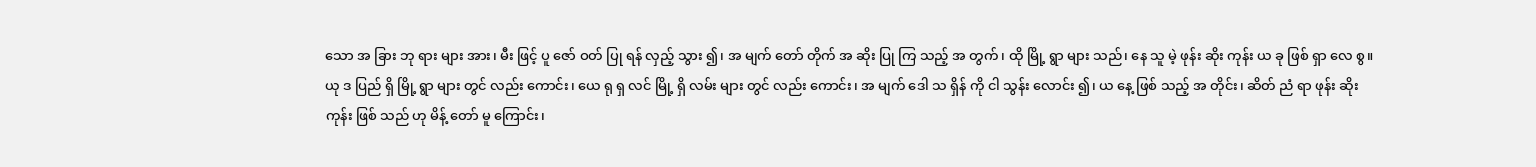သော အ ခြား ဘု ရား များ အား၊ မီး ဖြင့် ပူ ဇော် ဝတ် ပြု ရန် လှည့် သွား ၍၊ အ မျက် တော် တိုက် အ ဆိုး ပြု ကြ သည့် အ တွက်၊ ထို မြို့ ရွာ များ သည်၊ နေ သူ မဲ့ ဖုန်း ဆိုး ကုန်း ယ ခု ဖြစ် ရှာ လေ စွ။
ယု ဒ ပြည် ရှိ မြို့ ရွာ များ တွင် လည်း ကောင်း၊ ယေ ရု ရှ လင် မြို့ ရှိ လမ်း များ တွင် လည်း ကောင်း၊ အ မျက် ဒေါ သ ရှိန် ကို ငါ သွန်း လောင်း ၍၊ ယ နေ့ ဖြစ် သည့် အ တိုင်း၊ ဆိတ် ညံ ရာ ဖုန်း ဆိုး ကုန်း ဖြစ် သည် ဟု မိန့် တော် မူ ကြောင်း၊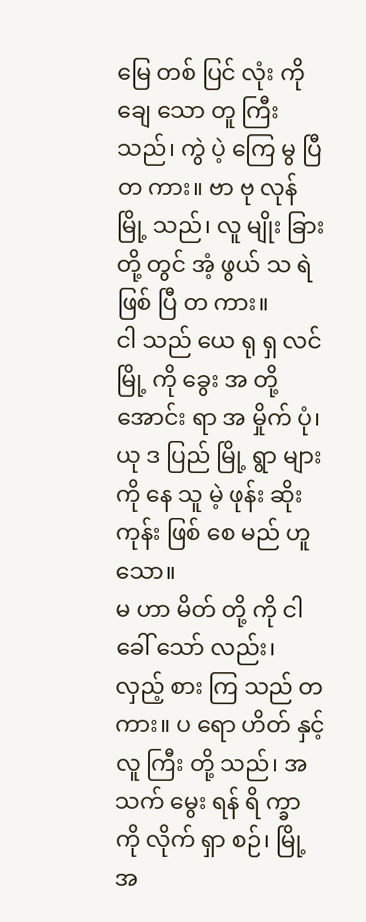မြေ တစ် ပြင် လုံး ကို ချေ သော တူ ကြီး သည်၊ ကွဲ ပဲ့ ကြေ မွ ပြီ တ ကား။ ဗာ ဗု လုန် မြို့ သည်၊ လူ မျိုး ခြား တို့ တွင် အံ့ ဖွယ် သ ရဲ ဖြစ် ပြီ တ ကား။
ငါ သည် ယေ ရု ရှ လင် မြို့ ကို ခွေး အ တို့ အောင်း ရာ အ မှိုက် ပုံ၊ ယု ဒ ပြည် မြို့ ရွာ များ ကို နေ သူ မဲ့ ဖုန်း ဆိုး ကုန်း ဖြစ် စေ မည် ဟူ သော။
မ ဟာ မိတ် တို့ ကို ငါ ခေါ် သော် လည်း၊ လှည့် စား ကြ သည် တ ကား။ ပ ရော ဟိတ် နှင့် လူ ကြီး တို့ သည်၊ အ သက် မွေး ရန် ရိ က္ခာ ကို လိုက် ရှာ စဉ်၊ မြို့ အ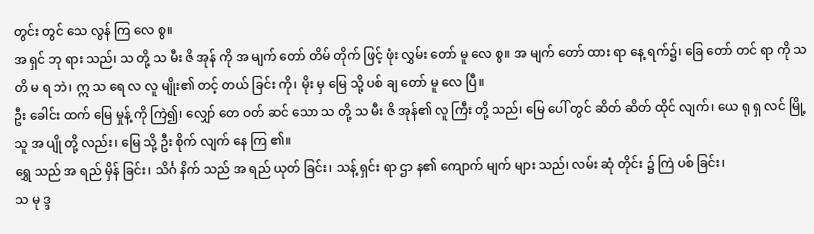တွင်း တွင် သေ လွန် ကြ လေ စွ။
အ ရှင် ဘု ရား သည်၊ သ တို့ သ မီး ဇိ အုန် ကို အ မျက် တော် တိမ် တိုက် ဖြင့် ဖုံး လွှမ်း တော် မူ လေ စွ။ အ မျက် တော် ထား ရာ နေ့ ရက်၌၊ ခြေ တော် တင် ရာ ကို သ တိ မ ရ ဘဲ၊ ဣ သ ရေ လ လူ မျိုး၏ တင့် တယ် ခြင်း ကို၊ မိုး မှ မြေ သို့ ပစ် ချ တော် မူ လေ ပြီ။
ဦး ခေါင်း ထက် မြေ မှုန့် ကို ကြဲ၍၊ လျှော် တေ ဝတ် ဆင် သော သ တို့ သ မီး ဇိ အုန်၏ လူ ကြီး တို့ သည်၊ မြေ ပေါ် တွင် ဆိတ် ဆိတ် ထိုင် လျက်၊ ယေ ရု ရှ လင် မြို့ သူ အ ပျို တို့ လည်း၊ မြေ သို့ ဦး စိုက် လျက် နေ ကြ ၏။
ရွှေ သည် အ ရည် မှိန် ခြင်း၊ သိင်္ဂ နိက် သည် အ ရည် ယုတ် ခြင်း၊ သန့် ရှင်း ရာ ဌာ န၏ ကျောက် မျက် များ သည်၊ လမ်း ဆုံ တိုင်း ၌ ကြဲ ပစ် ခြင်း၊
သ မု ဒ္ဒ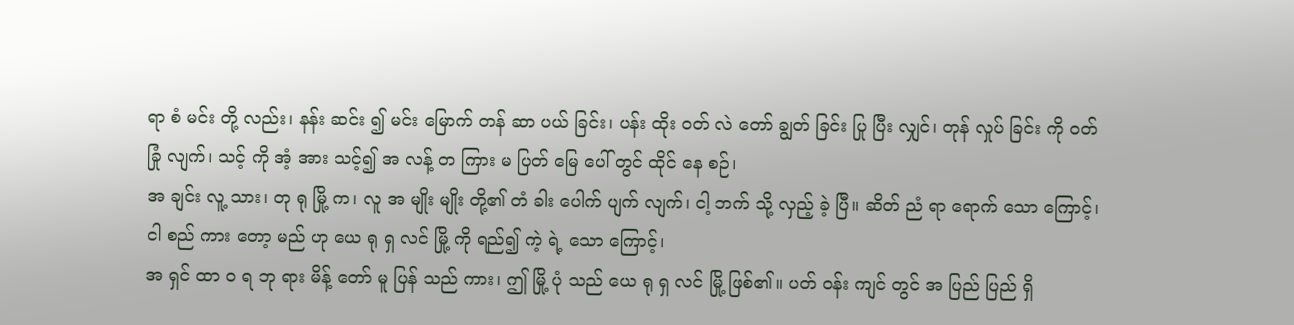ရာ စံ မင်း တို့ လည်း၊ နန်း ဆင်း ၍ မင်း မြောက် တန် ဆာ ပယ် ခြင်း၊ ပန်း ထိုး ဝတ် လဲ တော် ချွတ် ခြင်း ပြု ပြီး လျှင်၊ တုန် လှုပ် ခြင်း ကို ဝတ် ခြုံ လျက်၊ သင့် ကို အံ့ အား သင့်၍ အ လန့် တ ကြား မ ပြတ် မြေ ပေါ် တွင် ထိုင် နေ စဉ်၊
အ ချင်း လူ့ သား၊ တု ရု မြို့ က၊ လူ အ မျိုး မျိုး တို့၏ တံ ခါး ပေါက် ပျက် လျက်၊ ငါ့ ဘက် သို့ လှည့် ခဲ့ ပြီ။ ဆိတ် ညံ ရာ ရောက် သော ကြောင့်၊ ငါ စည် ကား တော့ မည် ဟု ယေ ရု ရှ လင် မြို့ ကို ရည်၍ ကဲ့ ရဲ့ သော ကြောင့်၊
အ ရှင် ထာ ဝ ရ ဘု ရား မိန့် တော် မူ ပြန် သည် ကား၊ ဤ မြို့ ပုံ သည် ယေ ရု ရှ လင် မြို့ ဖြစ်၏။ ပတ် ဝန်း ကျင် တွင် အ ပြည် ပြည် ရှိ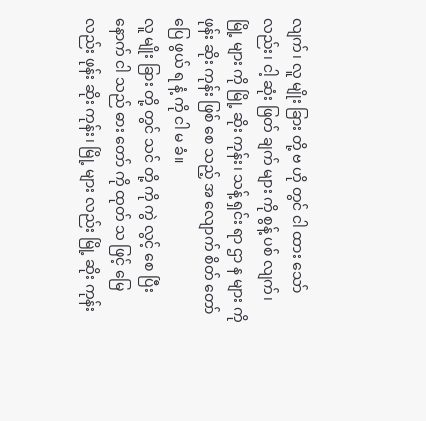လျက်၊ လူ မျိုး ခြား တို့ ဗ ဟို တွင် ငါ ထား သော် လည်း၊ ငါ့ ဆုံး ဖြတ် ချက် များ ကို စွန့် ပစ် လျက်၊
မြို့ များ ကို မြို့ ဆိုး ကုန်း၊ သန့် ရှင်း ရာ ဌာ န များ ကို ဖုန်း ဆိုး ကုန်း ဖြစ် စေ သည့် အ လျောက် စိတ် တော် ပြေ ဖွယ် ရ နံ့ ကို ငါ မ ခံ။
လူ မျိုး ခြား တို့ တွင် သင် တို့ ကို ကွဲ လွင့် စေ ပြီး နောက် ငါ သည် ဓား တော် ကို ထုတ် သ ဖြင့် မြေ လည်း ဖုန်း ဆိုး ကုန်း၊ မြို့ များ လည်း မြို့ ဆိုး ကုန်း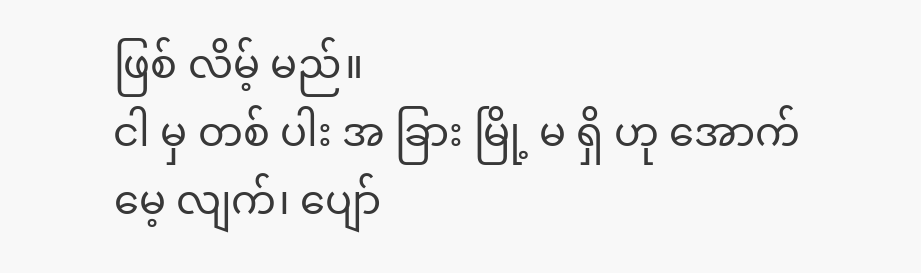ဖြစ် လိမ့် မည်။
ငါ မှ တစ် ပါး အ ခြား မြို့ မ ရှိ ဟု အောက် မေ့ လျက်၊ ပျော်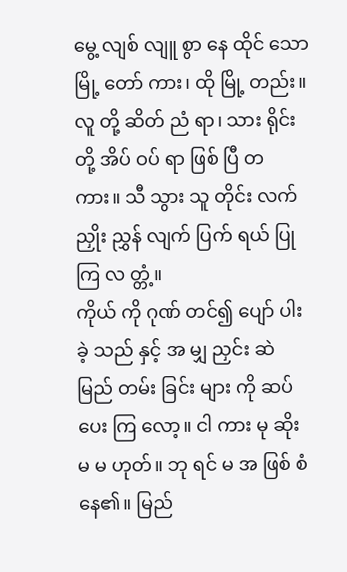မွေ့ လျစ် လျူ စွာ နေ ထိုင် သော မြို့ တော် ကား၊ ထို မြို့ တည်း။ လူ တို့ ဆိတ် ညံ ရာ၊ သား ရိုင်း တို့ အိပ် ဝပ် ရာ ဖြစ် ပြီ တ ကား။ သီ သွား သူ တိုင်း လက် ညှိုး ညွှန် လျက် ပြက် ရယ် ပြု ကြ လ တ္တံ့။
ကိုယ် ကို ဂုဏ် တင်၍ ပျော် ပါး ခဲ့ သည် နှင့် အ မျှ ညှင်း ဆဲ မြည် တမ်း ခြင်း များ ကို ဆပ် ပေး ကြ လော့။ ငါ ကား မု ဆိုး မ မ ဟုတ်။ ဘု ရင် မ အ ဖြစ် စံ နေ၏။ မြည်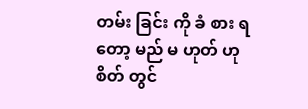တမ်း ခြင်း ကို ခံ စား ရ တော့ မည် မ ဟုတ် ဟု စိတ် တွင်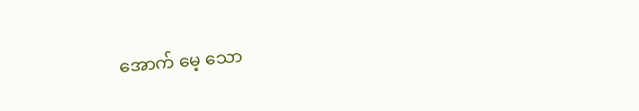အောက် မေ့ သော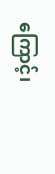ကြောင့်၊